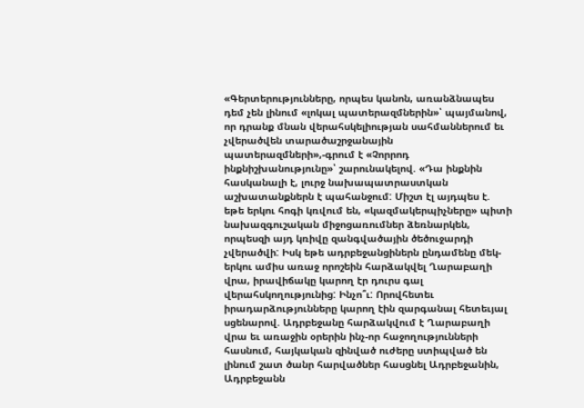«Գերտերությունները, որպես կանոն, առանձնապես դեմ չեն լինում «լոկալ պատերազմներին»՝ պայմանով, որ դրանք մնան վերահսկելիության սահմաններում եւ չվերածվեն տարածաշրջանային պատերազմների»,-գրում է «Չորրոդ ինքնիշխանությունը»՝ շարունակելով. «Դա ինքնին հասկանալի է, լուրջ նախապատրաստկան աշխատանքներն է պահանջում: Միշտ էլ այդպես է. եթե երկու հոգի կռվում են, «կազմակերպիչները» պիտի նախազգուշական միջոցառումներ ձեռնարկեն, որպեսզի այդ կռիվը զանգվածային ծեծուջարդի չվերածվի: Իսկ եթե ադրբեջանցիներն ընդամենը մեկ-երկու ամիս առաջ որոշեին հարձակվել Ղարաբաղի վրա, իրավիճակը կարող էր դուրս գալ վերահսկողությունից: Ինչո՞ւ: Որովհետեւ իրադարձությունները կարող էին զարգանալ հետեւյալ սցենարով. Ադրբեջանը հարձակվում է Ղարաբաղի վրա եւ առաջին օրերին ինչ-որ հաջողությունների հասնում, հայկական զինված ուժերը ստիպված են լինում շատ ծանր հարվածներ հասցնել Ադրբեջանին, Ադրբեջանն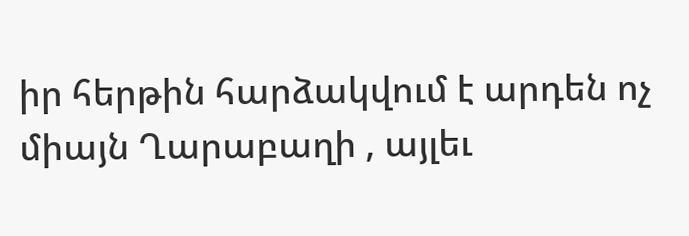իր հերթին հարձակվում է արդեն ոչ միայն Ղարաբաղի , այլեւ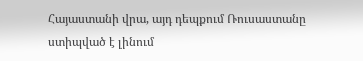Հայաստանի վրա, այդ դեպքում Ռուսաստանը ստիպված է լինում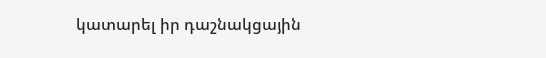կատարել իր դաշնակցային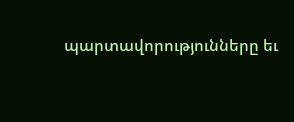պարտավորությունները եւ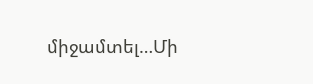միջամտել…Մի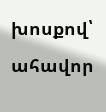խոսքով՝ ահավոր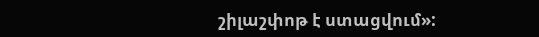շիլաշփոթ է ստացվում»: